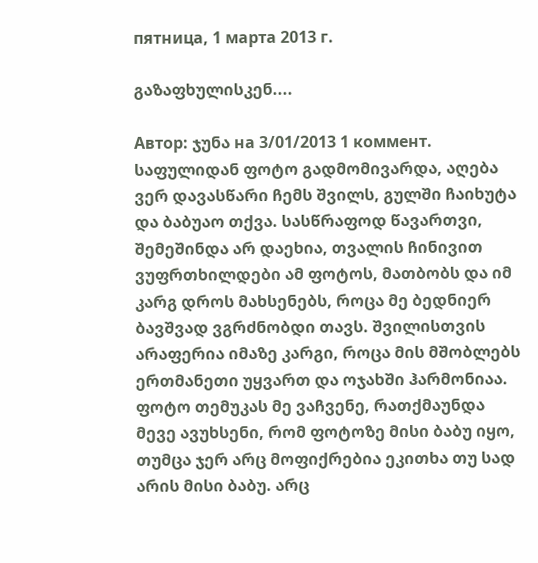пятница, 1 марта 2013 г.

გაზაფხულისკენ....

Автор: ჯუნა на 3/01/2013 1 коммент.
საფულიდან ფოტო გადმომივარდა, აღება ვერ დავასწარი ჩემს შვილს, გულში ჩაიხუტა და ბაბუაო თქვა. სასწრაფოდ წავართვი, შემეშინდა არ დაეხია, თვალის ჩინივით ვუფრთხილდები ამ ფოტოს, მათბობს და იმ კარგ დროს მახსენებს, როცა მე ბედნიერ ბავშვად ვგრძნობდი თავს. შვილისთვის არაფერია იმაზე კარგი, როცა მის მშობლებს ერთმანეთი უყვართ და ოჯახში ჰარმონიაა.
ფოტო თემუკას მე ვაჩვენე, რათქმაუნდა მევე ავუხსენი, რომ ფოტოზე მისი ბაბუ იყო, თუმცა ჯერ არც მოფიქრებია ეკითხა თუ სად არის მისი ბაბუ. არც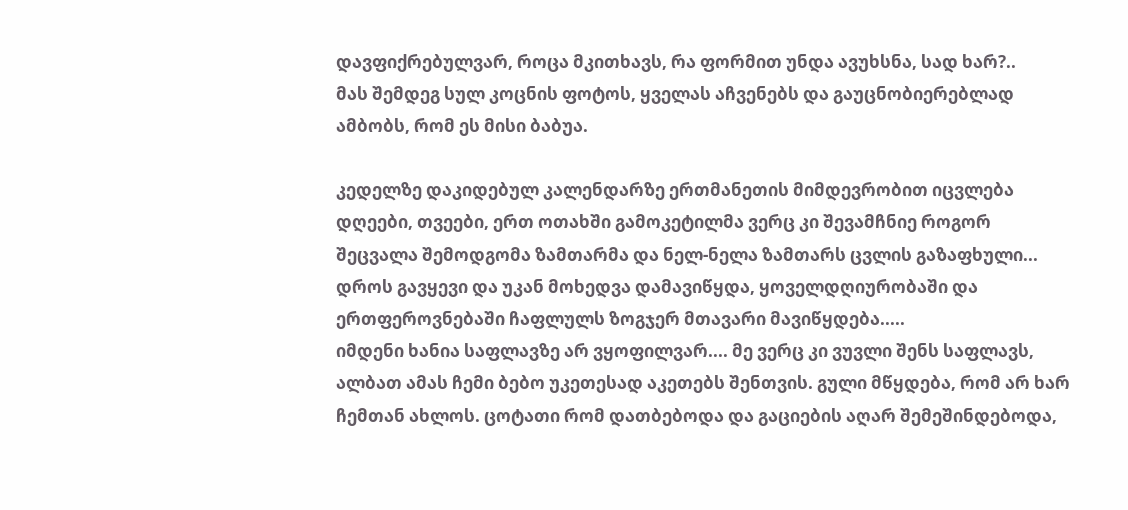დავფიქრებულვარ, როცა მკითხავს, რა ფორმით უნდა ავუხსნა, სად ხარ?..
მას შემდეგ სულ კოცნის ფოტოს, ყველას აჩვენებს და გაუცნობიერებლად ამბობს, რომ ეს მისი ბაბუა.

კედელზე დაკიდებულ კალენდარზე ერთმანეთის მიმდევრობით იცვლება დღეები, თვეები, ერთ ოთახში გამოკეტილმა ვერც კი შევამჩნიე როგორ შეცვალა შემოდგომა ზამთარმა და ნელ-ნელა ზამთარს ცვლის გაზაფხული... დროს გავყევი და უკან მოხედვა დამავიწყდა, ყოველდღიურობაში და ერთფეროვნებაში ჩაფლულს ზოგჯერ მთავარი მავიწყდება.....
იმდენი ხანია საფლავზე არ ვყოფილვარ.... მე ვერც კი ვუვლი შენს საფლავს, ალბათ ამას ჩემი ბებო უკეთესად აკეთებს შენთვის. გული მწყდება, რომ არ ხარ ჩემთან ახლოს. ცოტათი რომ დათბებოდა და გაციების აღარ შემეშინდებოდა,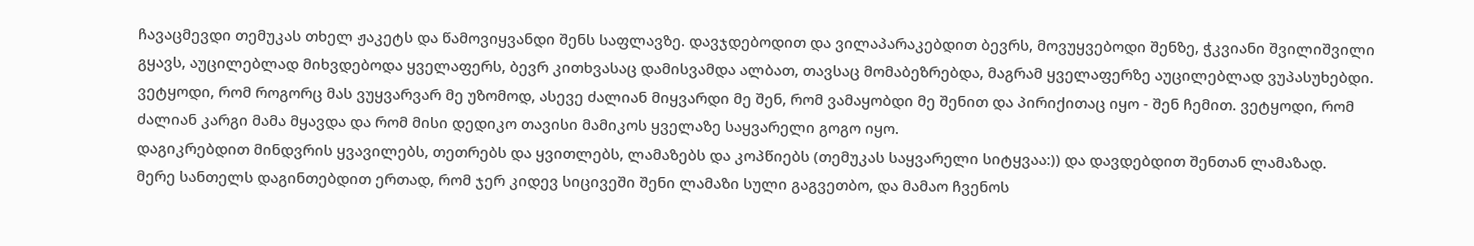ჩავაცმევდი თემუკას თხელ ჟაკეტს და წამოვიყვანდი შენს საფლავზე. დავჯდებოდით და ვილაპარაკებდით ბევრს, მოვუყვებოდი შენზე, ჭკვიანი შვილიშვილი გყავს, აუცილებლად მიხვდებოდა ყველაფერს, ბევრ კითხვასაც დამისვამდა ალბათ, თავსაც მომაბეზრებდა, მაგრამ ყველაფერზე აუცილებლად ვუპასუხებდი. ვეტყოდი, რომ როგორც მას ვუყვარვარ მე უზომოდ, ასევე ძალიან მიყვარდი მე შენ, რომ ვამაყობდი მე შენით და პირიქითაც იყო - შენ ჩემით. ვეტყოდი, რომ ძალიან კარგი მამა მყავდა და რომ მისი დედიკო თავისი მამიკოს ყველაზე საყვარელი გოგო იყო.
დაგიკრებდით მინდვრის ყვავილებს, თეთრებს და ყვითლებს, ლამაზებს და კოპწიებს (თემუკას საყვარელი სიტყვაა:)) და დავდებდით შენთან ლამაზად.
მერე სანთელს დაგინთებდით ერთად, რომ ჯერ კიდევ სიცივეში შენი ლამაზი სული გაგვეთბო, და მამაო ჩვენოს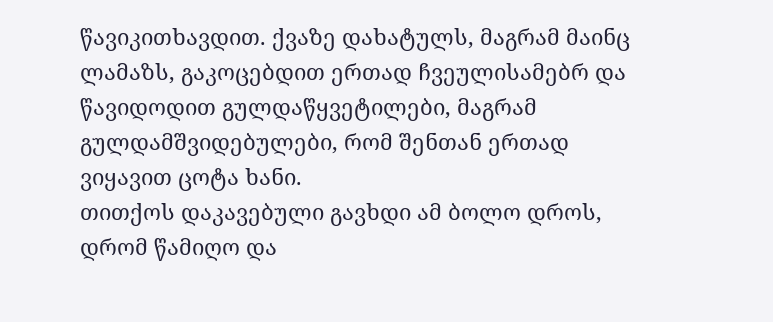წავიკითხავდით. ქვაზე დახატულს, მაგრამ მაინც ლამაზს, გაკოცებდით ერთად ჩვეულისამებრ და წავიდოდით გულდაწყვეტილები, მაგრამ გულდამშვიდებულები, რომ შენთან ერთად ვიყავით ცოტა ხანი.
თითქოს დაკავებული გავხდი ამ ბოლო დროს, დრომ წამიღო და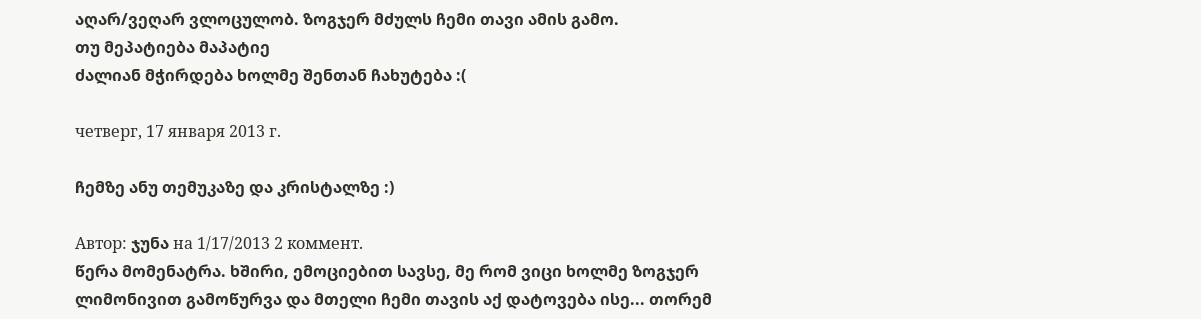აღარ/ვეღარ ვლოცულობ. ზოგჯერ მძულს ჩემი თავი ამის გამო.
თუ მეპატიება მაპატიე
ძალიან მჭირდება ხოლმე შენთან ჩახუტება :(

четверг, 17 января 2013 г.

ჩემზე ანუ თემუკაზე და კრისტალზე :)

Автор: ჯუნა на 1/17/2013 2 коммент.
წერა მომენატრა. ხშირი, ემოციებით სავსე, მე რომ ვიცი ხოლმე ზოგჯერ ლიმონივით გამოწურვა და მთელი ჩემი თავის აქ დატოვება ისე... თორემ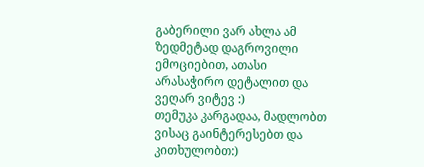გაბერილი ვარ ახლა ამ ზედმეტად დაგროვილი ემოციებით, ათასი არასაჭირო დეტალით და ვეღარ ვიტევ :)
თემუკა კარგადაა, მადლობთ ვისაც გაინტერესებთ და კითხულობთ:)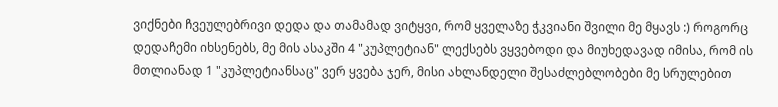ვიქნები ჩვეულებრივი დედა და თამამად ვიტყვი, რომ ყველაზე ჭკვიანი შვილი მე მყავს :) როგორც დედაჩემი იხსენებს, მე მის ასაკში 4 "კუპლეტიან" ლექსებს ვყვებოდი და მიუხედავად იმისა, რომ ის მთლიანად 1 "კუპლეტიანსაც" ვერ ყვება ჯერ, მისი ახლანდელი შესაძლებლობები მე სრულებით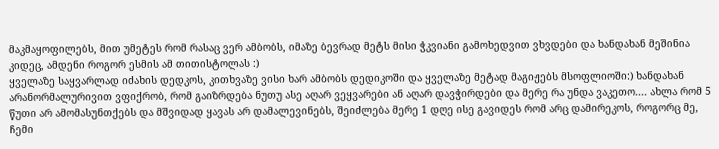მაკმაყოფილებს, მით უმეტეს რომ რასაც ვერ ამბობს, იმაზე ბევრად მეტს მისი ჭკვიანი გამოხედვით ვხვდები და ხანდახან მეშინია კიდეც, ამდენი როგორ ესმის ამ თითისტოლას :)
ყველაზე საყვარლად იძახის დედკოს, კითხვაზე ვისი ხარ ამბობს დედიკოში და ყველაზე მეტად მაგიჟებს მსოფლიოში:) ხანდახან არანორმალურივით ვფიქრობ, რომ გაიზრდება ნუთუ ასე აღარ ვეყვარები ან აღარ დავჭირდები და მერე რა უნდა ვაკეთო.... ახლა რომ 5 წუთი არ ამომასუნთქებს და მშვიდად ყავას არ დამალევინებს, შეიძლება მერე 1 დღე ისე გავიდეს რომ არც დამირეკოს, როგორც მე, ჩემი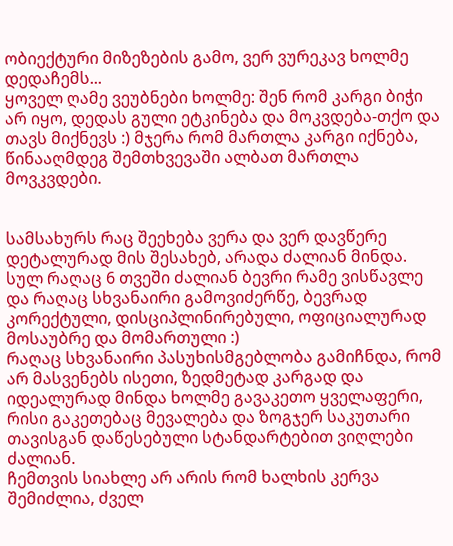ობიექტური მიზეზების გამო, ვერ ვურეკავ ხოლმე დედაჩემს...
ყოველ ღამე ვეუბნები ხოლმე: შენ რომ კარგი ბიჭი არ იყო, დედას გული ეტკინება და მოკვდება-თქო და თავს მიქნევს :) მჯერა რომ მართლა კარგი იქნება, წინააღმდეგ შემთხვევაში ალბათ მართლა მოვკვდები.


სამსახურს რაც შეეხება ვერა და ვერ დავწერე დეტალურად მის შესახებ, არადა ძალიან მინდა.
სულ რაღაც 6 თვეში ძალიან ბევრი რამე ვისწავლე და რაღაც სხვანაირი გამოვიძერწე, ბევრად კორექტული, დისციპლინირებული, ოფიციალურად მოსაუბრე და მომართული :)
რაღაც სხვანაირი პასუხისმგებლობა გამიჩნდა, რომ არ მასვენებს ისეთი, ზედმეტად კარგად და იდეალურად მინდა ხოლმე გავაკეთო ყველაფერი, რისი გაკეთებაც მევალება და ზოგჯერ საკუთარი თავისგან დაწესებული სტანდარტებით ვიღლები ძალიან.
ჩემთვის სიახლე არ არის რომ ხალხის კერვა შემიძლია, ძველ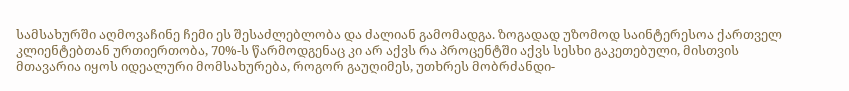სამსახურში აღმოვაჩინე ჩემი ეს შესაძლებლობა და ძალიან გამომადგა. ზოგადად უზომოდ საინტერესოა ქართველ კლიენტებთან ურთიერთობა, 70%-ს წარმოდგენაც კი არ აქვს რა პროცენტში აქვს სესხი გაკეთებული, მისთვის მთავარია იყოს იდეალური მომსახურება, როგორ გაუღიმეს, უთხრეს მობრძანდი-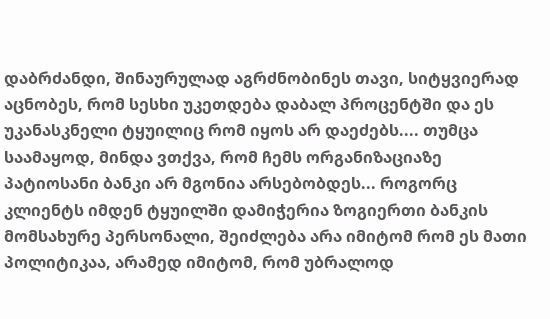დაბრძანდი, შინაურულად აგრძნობინეს თავი, სიტყვიერად აცნობეს, რომ სესხი უკეთდება დაბალ პროცენტში და ეს უკანასკნელი ტყუილიც რომ იყოს არ დაეძებს.... თუმცა საამაყოდ, მინდა ვთქვა, რომ ჩემს ორგანიზაციაზე პატიოსანი ბანკი არ მგონია არსებობდეს... როგორც კლიენტს იმდენ ტყუილში დამიჭერია ზოგიერთი ბანკის მომსახურე პერსონალი, შეიძლება არა იმიტომ რომ ეს მათი პოლიტიკაა, არამედ იმიტომ, რომ უბრალოდ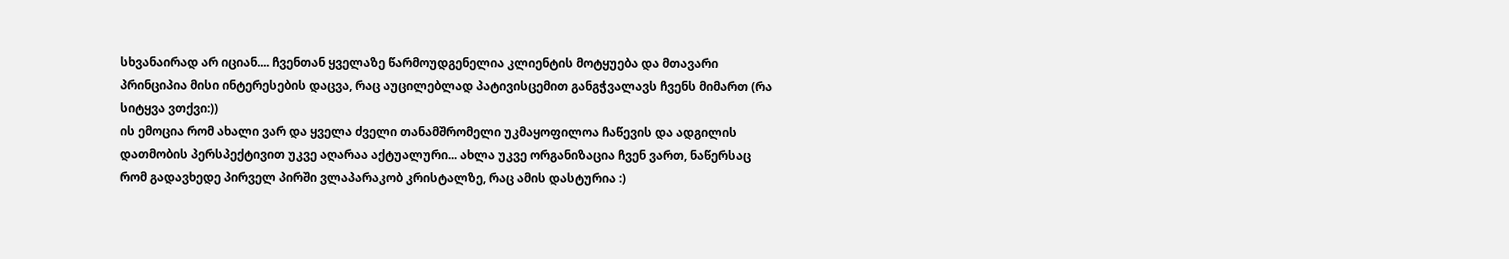სხვანაირად არ იციან.... ჩვენთან ყველაზე წარმოუდგენელია კლიენტის მოტყუება და მთავარი პრინციპია მისი ინტერესების დაცვა, რაც აუცილებლად პატივისცემით განგჭვალავს ჩვენს მიმართ (რა სიტყვა ვთქვი:))
ის ემოცია რომ ახალი ვარ და ყველა ძველი თანამშრომელი უკმაყოფილოა ჩაწევის და ადგილის დათმობის პერსპექტივით უკვე აღარაა აქტუალური... ახლა უკვე ორგანიზაცია ჩვენ ვართ, ნაწერსაც რომ გადავხედე პირველ პირში ვლაპარაკობ კრისტალზე, რაც ამის დასტურია :)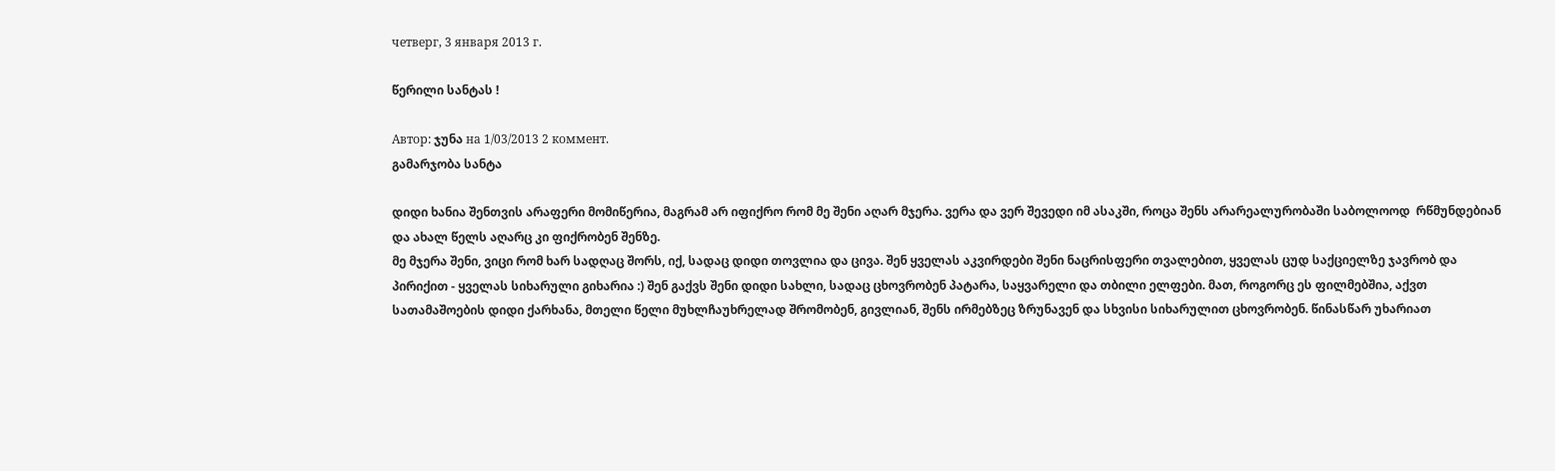четверг, 3 января 2013 г.

წერილი სანტას !

Автор: ჯუნა на 1/03/2013 2 коммент.
გამარჯობა სანტა

დიდი ხანია შენთვის არაფერი მომიწერია, მაგრამ არ იფიქრო რომ მე შენი აღარ მჯერა. ვერა და ვერ შევედი იმ ასაკში, როცა შენს არარეალურობაში საბოლოოდ  რწმუნდებიან და ახალ წელს აღარც კი ფიქრობენ შენზე.
მე მჯერა შენი, ვიცი რომ ხარ სადღაც შორს, იქ, სადაც დიდი თოვლია და ცივა. შენ ყველას აკვირდები შენი ნაცრისფერი თვალებით, ყველას ცუდ საქციელზე ჯავრობ და პირიქით - ყველას სიხარული გიხარია :) შენ გაქვს შენი დიდი სახლი, სადაც ცხოვრობენ პატარა, საყვარელი და თბილი ელფები. მათ, როგორც ეს ფილმებშია, აქვთ სათამაშოების დიდი ქარხანა, მთელი წელი მუხლჩაუხრელად შრომობენ, გივლიან, შენს ირმებზეც ზრუნავენ და სხვისი სიხარულით ცხოვრობენ. წინასწარ უხარიათ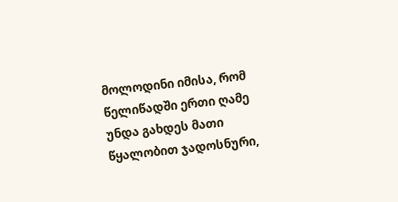მოლოდინი იმისა, რომ წელიწადში ერთი ღამე უნდა გახდეს მათი წყალობით ჯადოსნური,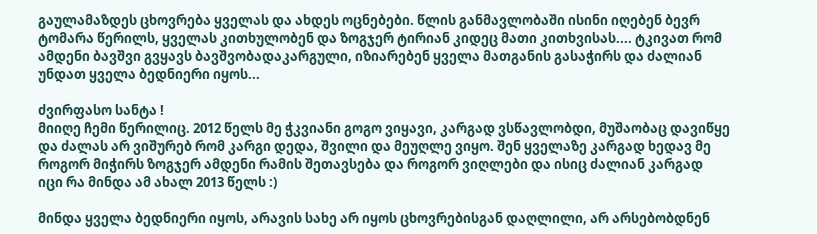გაულამაზდეს ცხოვრება ყველას და ახდეს ოცნებები. წლის განმავლობაში ისინი იღებენ ბევრ ტომარა წერილს, ყველას კითხულობენ და ზოგჯერ ტირიან კიდეც მათი კითხვისას.... ტკივათ რომ ამდენი ბავშვი გვყავს ბავშვობადაკარგული, იზიარებენ ყველა მათგანის გასაჭირს და ძალიან უნდათ ყველა ბედნიერი იყოს...

ძვირფასო სანტა !
მიიღე ჩემი წერილიც. 2012 წელს მე ჭკვიანი გოგო ვიყავი, კარგად ვსწავლობდი, მუშაობაც დავიწყე და ძალას არ ვიშურებ რომ კარგი დედა, შვილი და მეუღლე ვიყო. შენ ყველაზე კარგად ხედავ მე როგორ მიჭირს ზოგჯერ ამდენი რამის შეთავსება და როგორ ვიღლები და ისიც ძალიან კარგად იცი რა მინდა ამ ახალ 2013 წელს :)

მინდა ყველა ბედნიერი იყოს, არავის სახე არ იყოს ცხოვრებისგან დაღლილი, არ არსებობდნენ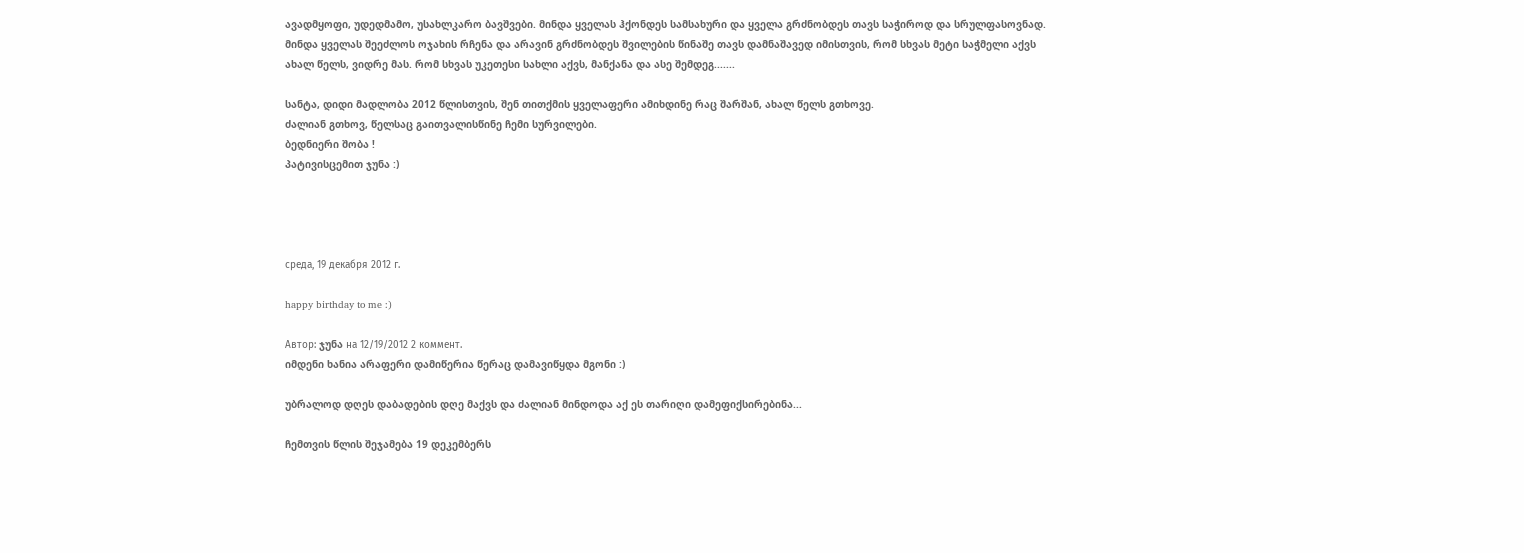ავადმყოფი, უდედმამო, უსახლკარო ბავშვები. მინდა ყველას ჰქონდეს სამსახური და ყველა გრძნობდეს თავს საჭიროდ და სრულფასოვნად. მინდა ყველას შეეძლოს ოჯახის რჩენა და არავინ გრძნობდეს შვილების წინაშე თავს დამნაშავედ იმისთვის, რომ სხვას მეტი საჭმელი აქვს ახალ წელს, ვიდრე მას. რომ სხვას უკეთესი სახლი აქვს, მანქანა და ასე შემდეგ.......

სანტა, დიდი მადლობა 2012 წლისთვის, შენ თითქმის ყველაფერი ამიხდინე რაც შარშან, ახალ წელს გთხოვე.
ძალიან გთხოვ, წელსაც გაითვალისწინე ჩემი სურვილები.
ბედნიერი შობა !
პატივისცემით ჯუნა :)




среда, 19 декабря 2012 г.

happy birthday to me :)

Автор: ჯუნა на 12/19/2012 2 коммент.
იმდენი ხანია არაფერი დამიწერია წერაც დამავიწყდა მგონი :)

უბრალოდ დღეს დაბადების დღე მაქვს და ძალიან მინდოდა აქ ეს თარიღი დამეფიქსირებინა...

ჩემთვის წლის შეჯამება 19 დეკემბერს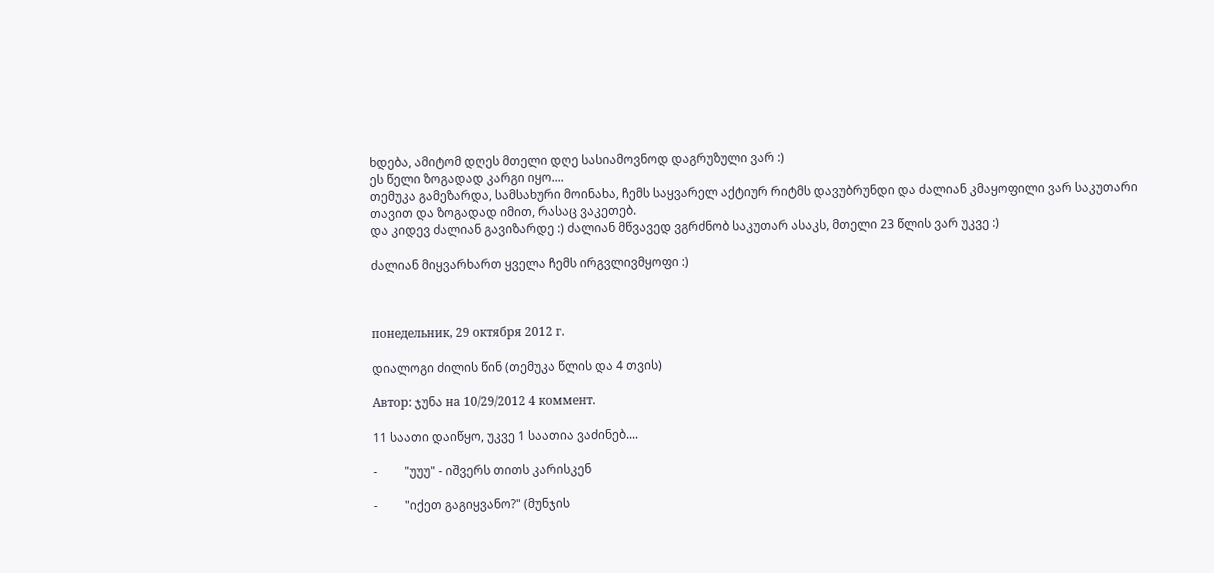ხდება, ამიტომ დღეს მთელი დღე სასიამოვნოდ დაგრუზული ვარ :)
ეს წელი ზოგადად კარგი იყო....
თემუკა გამეზარდა, სამსახური მოინახა, ჩემს საყვარელ აქტიურ რიტმს დავუბრუნდი და ძალიან კმაყოფილი ვარ საკუთარი თავით და ზოგადად იმით, რასაც ვაკეთებ.
და კიდევ ძალიან გავიზარდე :) ძალიან მწვავედ ვგრძნობ საკუთარ ასაკს, მთელი 23 წლის ვარ უკვე :)

ძალიან მიყვარხართ ყველა ჩემს ირგვლივმყოფი :)



понедельник, 29 октября 2012 г.

დიალოგი ძილის წინ (თემუკა წლის და 4 თვის)

Автор: ჯუნა на 10/29/2012 4 коммент.

11 საათი დაიწყო, უკვე 1 საათია ვაძინებ....

-         "უუუ" - იშვერს თითს კარისკენ

-         "იქეთ გაგიყვანო?" (მუნჯის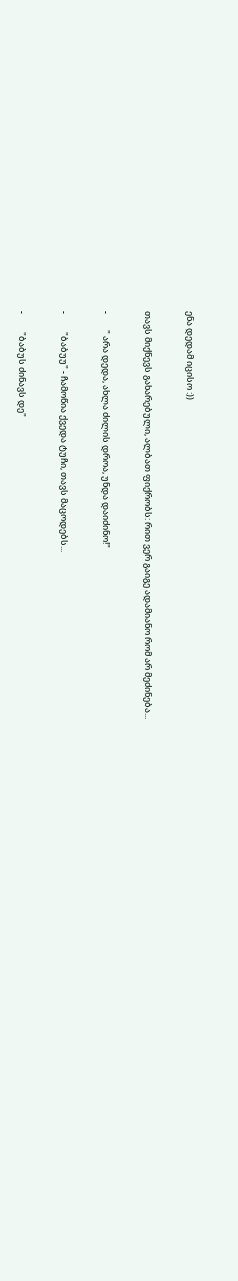ენა დედამ იცისო :))

თავს მიქნევს გახარებული, ალბათ ფიქრობს: რით ვერ გაიგე ადამიანო რომ არ მეძინება...

-        " არა დედა, ახლა ძილის დროა, უნდა დაიძინო!"

-         "ბაბუუ" - ჩამოწია ქვედა ტუჩი, თავს მაცოდებს...

-         "ბაბუს ძინავს დე"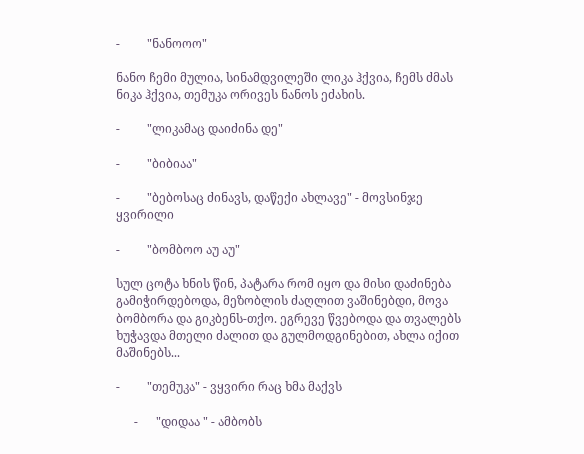-         "ნანოოო"

ნანო ჩემი მულია, სინამდვილეში ლიკა ჰქვია, ჩემს ძმას ნიკა ჰქვია, თემუკა ორივეს ნანოს ეძახის.

-         "ლიკამაც დაიძინა დე"

-         "ბიბიაა"

-         "ბებოსაც ძინავს, დაწექი ახლავე" - მოვსინჯე ყვირილი

-         "ბომბოო აუ აუ"

სულ ცოტა ხნის წინ, პატარა რომ იყო და მისი დაძინება გამიჭირდებოდა, მეზობლის ძაღლით ვაშინებდი, მოვა ბომბორა და გიკბენს-თქო. ეგრევე წვებოდა და თვალებს ხუჭავდა მთელი ძალით და გულმოდგინებით, ახლა იქით მაშინებს...

-         "თემუკა" - ვყვირი რაც ხმა მაქვს

      -      "დიდაა " - ამბობს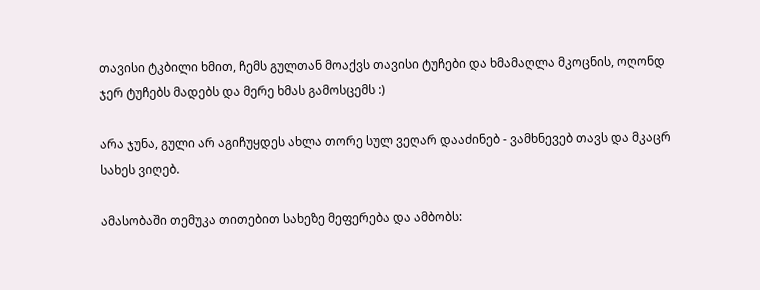თავისი ტკბილი ხმით, ჩემს გულთან მოაქვს თავისი ტუჩები და ხმამაღლა მკოცნის, ოღონდ ჯერ ტუჩებს მადებს და მერე ხმას გამოსცემს :)

არა ჯუნა, გული არ აგიჩუყდეს ახლა თორე სულ ვეღარ დააძინებ - ვამხნევებ თავს და მკაცრ სახეს ვიღებ.

ამასობაში თემუკა თითებით სახეზე მეფერება და ამბობს: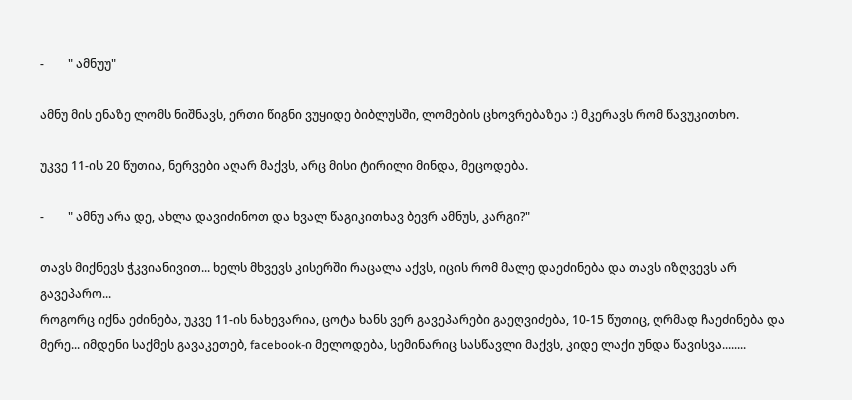-        " ამნუუ"

ამნუ მის ენაზე ლომს ნიშნავს, ერთი წიგნი ვუყიდე ბიბლუსში, ლომების ცხოვრებაზეა :) მკერავს რომ წავუკითხო.

უკვე 11-ის 20 წუთია, ნერვები აღარ მაქვს, არც მისი ტირილი მინდა, მეცოდება.

-        " ამნუ არა დე, ახლა დავიძინოთ და ხვალ წაგიკითხავ ბევრ ამნუს, კარგი?"

თავს მიქნევს ჭკვიანივით... ხელს მხვევს კისერში რაცალა აქვს, იცის რომ მალე დაეძინება და თავს იზღვევს არ გავეპარო...
როგორც იქნა ეძინება, უკვე 11-ის ნახევარია, ცოტა ხანს ვერ გავეპარები გაეღვიძება, 10-15 წუთიც, ღრმად ჩაეძინება და მერე... იმდენი საქმეს გავაკეთებ, facebook-ი მელოდება, სემინარიც სასწავლი მაქვს, კიდე ლაქი უნდა წავისვა........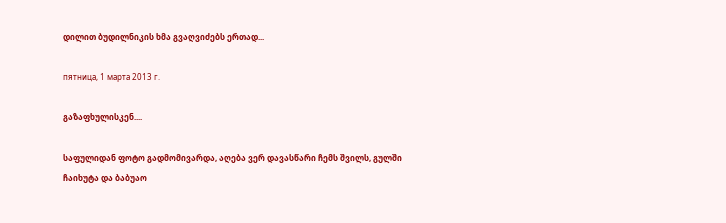დილით ბუდილნიკის ხმა გვაღვიძებს ერთად...

пятница, 1 марта 2013 г.

გაზაფხულისკენ....

საფულიდან ფოტო გადმომივარდა, აღება ვერ დავასწარი ჩემს შვილს, გულში ჩაიხუტა და ბაბუაო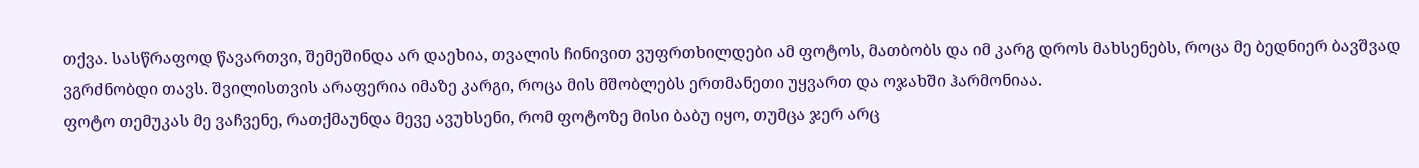თქვა. სასწრაფოდ წავართვი, შემეშინდა არ დაეხია, თვალის ჩინივით ვუფრთხილდები ამ ფოტოს, მათბობს და იმ კარგ დროს მახსენებს, როცა მე ბედნიერ ბავშვად ვგრძნობდი თავს. შვილისთვის არაფერია იმაზე კარგი, როცა მის მშობლებს ერთმანეთი უყვართ და ოჯახში ჰარმონიაა.
ფოტო თემუკას მე ვაჩვენე, რათქმაუნდა მევე ავუხსენი, რომ ფოტოზე მისი ბაბუ იყო, თუმცა ჯერ არც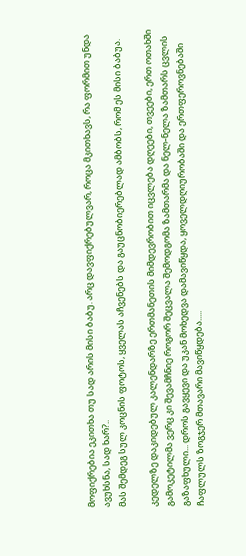მოფიქრებია ეკითხა თუ სად არის მისი ბაბუ. არც დავფიქრებულვარ, როცა მკითხავს, რა ფორმით უნდა ავუხსნა, სად ხარ?..
მას შემდეგ სულ კოცნის ფოტოს, ყველას აჩვენებს და გაუცნობიერებლად ამბობს, რომ ეს მისი ბაბუა.

კედელზე დაკიდებულ კალენდარზე ერთმანეთის მიმდევრობით იცვლება დღეები, თვეები, ერთ ოთახში გამოკეტილმა ვერც კი შევამჩნიე როგორ შეცვალა შემოდგომა ზამთარმა და ნელ-ნელა ზამთარს ცვლის გაზაფხული... დროს გავყევი და უკან მოხედვა დამავიწყდა, ყოველდღიურობაში და ერთფეროვნებაში ჩაფლულს ზოგჯერ მთავარი მავიწყდება.....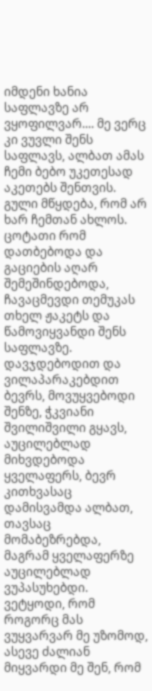იმდენი ხანია საფლავზე არ ვყოფილვარ.... მე ვერც კი ვუვლი შენს საფლავს, ალბათ ამას ჩემი ბებო უკეთესად აკეთებს შენთვის. გული მწყდება, რომ არ ხარ ჩემთან ახლოს. ცოტათი რომ დათბებოდა და გაციების აღარ შემეშინდებოდა, ჩავაცმევდი თემუკას თხელ ჟაკეტს და წამოვიყვანდი შენს საფლავზე. დავჯდებოდით და ვილაპარაკებდით ბევრს, მოვუყვებოდი შენზე, ჭკვიანი შვილიშვილი გყავს, აუცილებლად მიხვდებოდა ყველაფერს, ბევრ კითხვასაც დამისვამდა ალბათ, თავსაც მომაბეზრებდა, მაგრამ ყველაფერზე აუცილებლად ვუპასუხებდი. ვეტყოდი, რომ როგორც მას ვუყვარვარ მე უზომოდ, ასევე ძალიან მიყვარდი მე შენ, რომ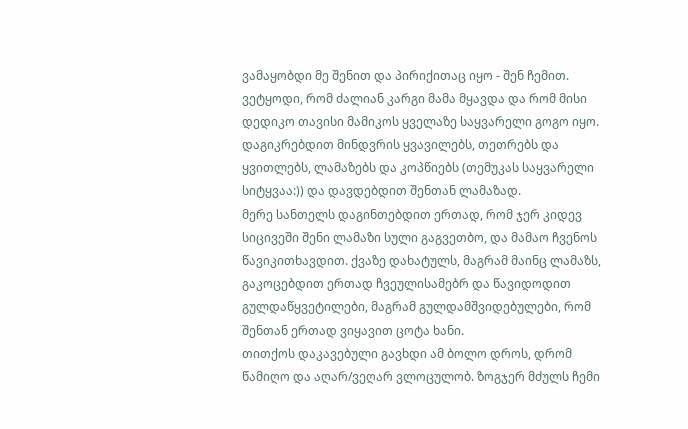ვამაყობდი მე შენით და პირიქითაც იყო - შენ ჩემით. ვეტყოდი, რომ ძალიან კარგი მამა მყავდა და რომ მისი დედიკო თავისი მამიკოს ყველაზე საყვარელი გოგო იყო.
დაგიკრებდით მინდვრის ყვავილებს, თეთრებს და ყვითლებს, ლამაზებს და კოპწიებს (თემუკას საყვარელი სიტყვაა:)) და დავდებდით შენთან ლამაზად.
მერე სანთელს დაგინთებდით ერთად, რომ ჯერ კიდევ სიცივეში შენი ლამაზი სული გაგვეთბო, და მამაო ჩვენოს წავიკითხავდით. ქვაზე დახატულს, მაგრამ მაინც ლამაზს, გაკოცებდით ერთად ჩვეულისამებრ და წავიდოდით გულდაწყვეტილები, მაგრამ გულდამშვიდებულები, რომ შენთან ერთად ვიყავით ცოტა ხანი.
თითქოს დაკავებული გავხდი ამ ბოლო დროს, დრომ წამიღო და აღარ/ვეღარ ვლოცულობ. ზოგჯერ მძულს ჩემი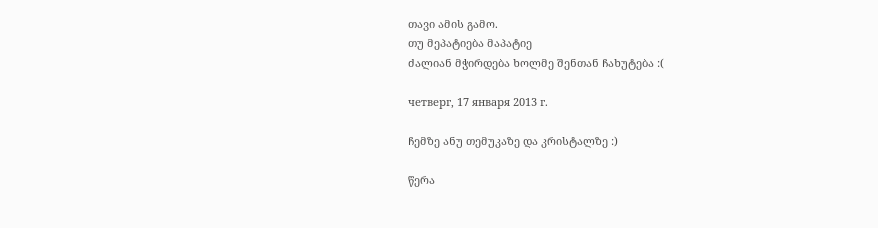თავი ამის გამო.
თუ მეპატიება მაპატიე
ძალიან მჭირდება ხოლმე შენთან ჩახუტება :(

четверг, 17 января 2013 г.

ჩემზე ანუ თემუკაზე და კრისტალზე :)

წერა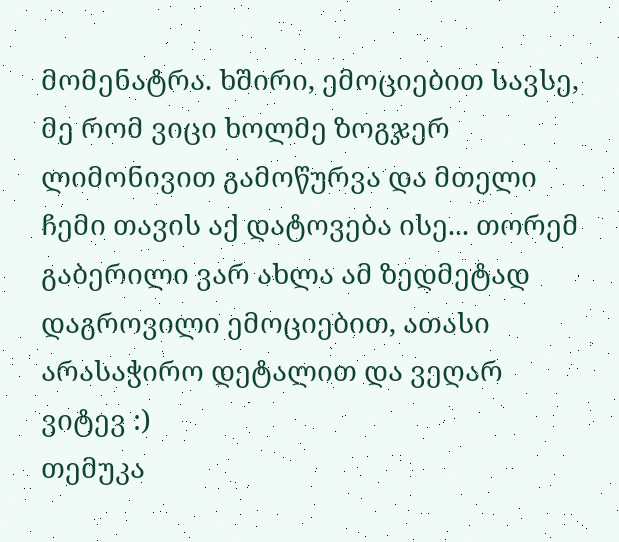მომენატრა. ხშირი, ემოციებით სავსე, მე რომ ვიცი ხოლმე ზოგჯერ ლიმონივით გამოწურვა და მთელი ჩემი თავის აქ დატოვება ისე... თორემ გაბერილი ვარ ახლა ამ ზედმეტად დაგროვილი ემოციებით, ათასი არასაჭირო დეტალით და ვეღარ ვიტევ :)
თემუკა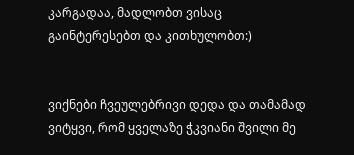კარგადაა, მადლობთ ვისაც გაინტერესებთ და კითხულობთ:)


ვიქნები ჩვეულებრივი დედა და თამამად ვიტყვი, რომ ყველაზე ჭკვიანი შვილი მე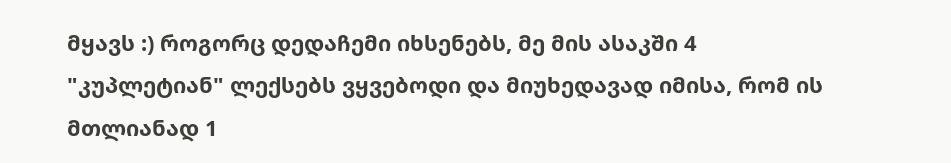მყავს :) როგორც დედაჩემი იხსენებს, მე მის ასაკში 4 "კუპლეტიან" ლექსებს ვყვებოდი და მიუხედავად იმისა, რომ ის მთლიანად 1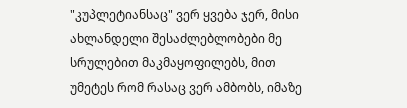"კუპლეტიანსაც" ვერ ყვება ჯერ, მისი ახლანდელი შესაძლებლობები მე სრულებით მაკმაყოფილებს, მით უმეტეს რომ რასაც ვერ ამბობს, იმაზე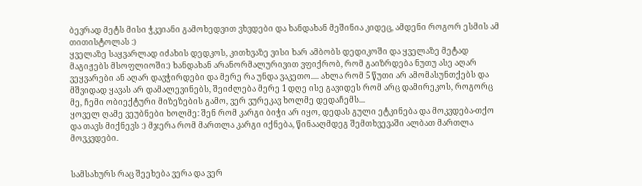ბევრად მეტს მისი ჭკვიანი გამოხედვით ვხვდები და ხანდახან მეშინია კიდეც, ამდენი როგორ ესმის ამ თითისტოლას :)
ყველაზე საყვარლად იძახის დედკოს, კითხვაზე ვისი ხარ ამბობს დედიკოში და ყველაზე მეტად მაგიჟებს მსოფლიოში:) ხანდახან არანორმალურივით ვფიქრობ, რომ გაიზრდება ნუთუ ასე აღარ ვეყვარები ან აღარ დავჭირდები და მერე რა უნდა ვაკეთო.... ახლა რომ 5 წუთი არ ამომასუნთქებს და მშვიდად ყავას არ დამალევინებს, შეიძლება მერე 1 დღე ისე გავიდეს რომ არც დამირეკოს, როგორც მე, ჩემი ობიექტური მიზეზების გამო, ვერ ვურეკავ ხოლმე დედაჩემს...
ყოველ ღამე ვეუბნები ხოლმე: შენ რომ კარგი ბიჭი არ იყო, დედას გული ეტკინება და მოკვდება-თქო და თავს მიქნევს :) მჯერა რომ მართლა კარგი იქნება, წინააღმდეგ შემთხვევაში ალბათ მართლა მოვკვდები.


სამსახურს რაც შეეხება ვერა და ვერ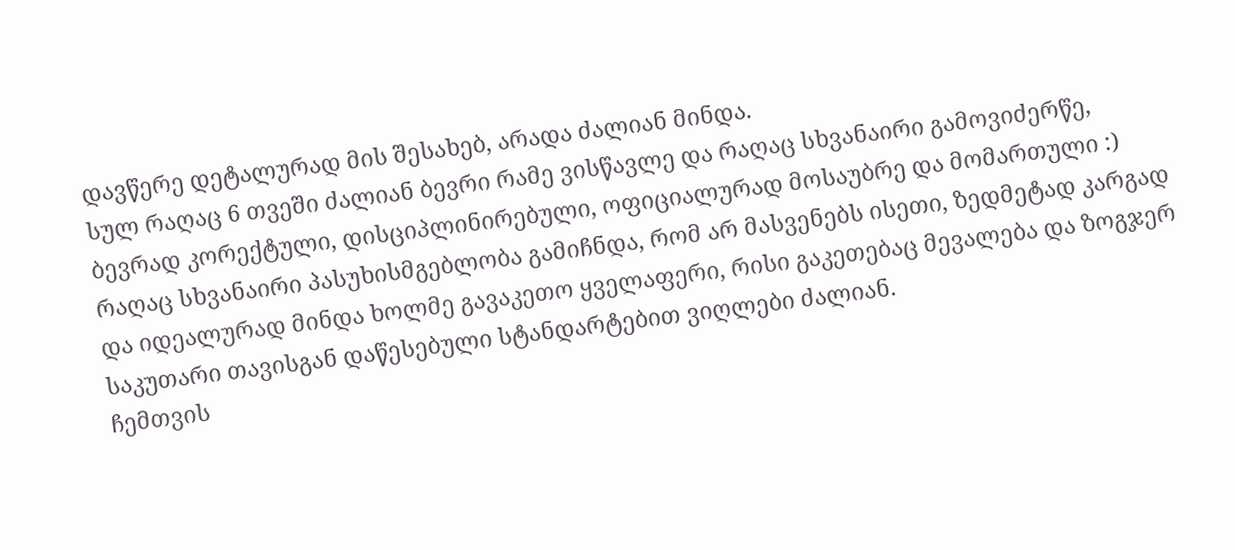დავწერე დეტალურად მის შესახებ, არადა ძალიან მინდა.
სულ რაღაც 6 თვეში ძალიან ბევრი რამე ვისწავლე და რაღაც სხვანაირი გამოვიძერწე, ბევრად კორექტული, დისციპლინირებული, ოფიციალურად მოსაუბრე და მომართული :)
რაღაც სხვანაირი პასუხისმგებლობა გამიჩნდა, რომ არ მასვენებს ისეთი, ზედმეტად კარგად და იდეალურად მინდა ხოლმე გავაკეთო ყველაფერი, რისი გაკეთებაც მევალება და ზოგჯერ საკუთარი თავისგან დაწესებული სტანდარტებით ვიღლები ძალიან.
ჩემთვის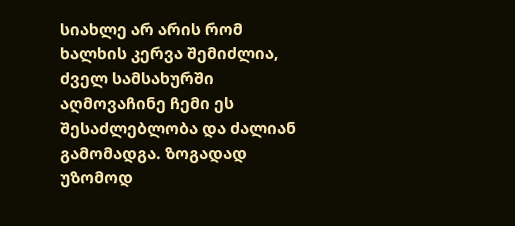სიახლე არ არის რომ ხალხის კერვა შემიძლია, ძველ სამსახურში აღმოვაჩინე ჩემი ეს შესაძლებლობა და ძალიან გამომადგა. ზოგადად უზომოდ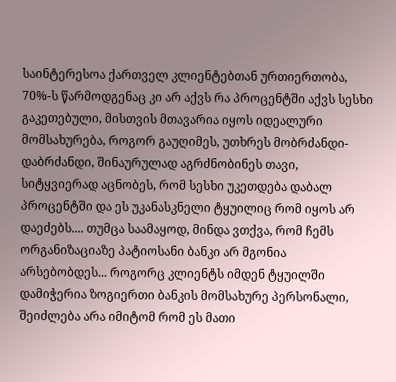საინტერესოა ქართველ კლიენტებთან ურთიერთობა, 70%-ს წარმოდგენაც კი არ აქვს რა პროცენტში აქვს სესხი გაკეთებული, მისთვის მთავარია იყოს იდეალური მომსახურება, როგორ გაუღიმეს, უთხრეს მობრძანდი-დაბრძანდი, შინაურულად აგრძნობინეს თავი, სიტყვიერად აცნობეს, რომ სესხი უკეთდება დაბალ პროცენტში და ეს უკანასკნელი ტყუილიც რომ იყოს არ დაეძებს.... თუმცა საამაყოდ, მინდა ვთქვა, რომ ჩემს ორგანიზაციაზე პატიოსანი ბანკი არ მგონია არსებობდეს... როგორც კლიენტს იმდენ ტყუილში დამიჭერია ზოგიერთი ბანკის მომსახურე პერსონალი, შეიძლება არა იმიტომ რომ ეს მათი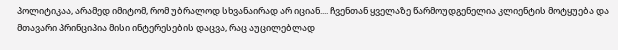პოლიტიკაა, არამედ იმიტომ, რომ უბრალოდ სხვანაირად არ იციან.... ჩვენთან ყველაზე წარმოუდგენელია კლიენტის მოტყუება და მთავარი პრინციპია მისი ინტერესების დაცვა, რაც აუცილებლად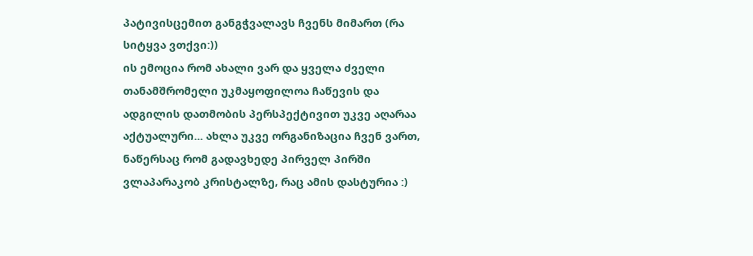პატივისცემით განგჭვალავს ჩვენს მიმართ (რა სიტყვა ვთქვი:))
ის ემოცია რომ ახალი ვარ და ყველა ძველი თანამშრომელი უკმაყოფილოა ჩაწევის და ადგილის დათმობის პერსპექტივით უკვე აღარაა აქტუალური... ახლა უკვე ორგანიზაცია ჩვენ ვართ, ნაწერსაც რომ გადავხედე პირველ პირში ვლაპარაკობ კრისტალზე, რაც ამის დასტურია :)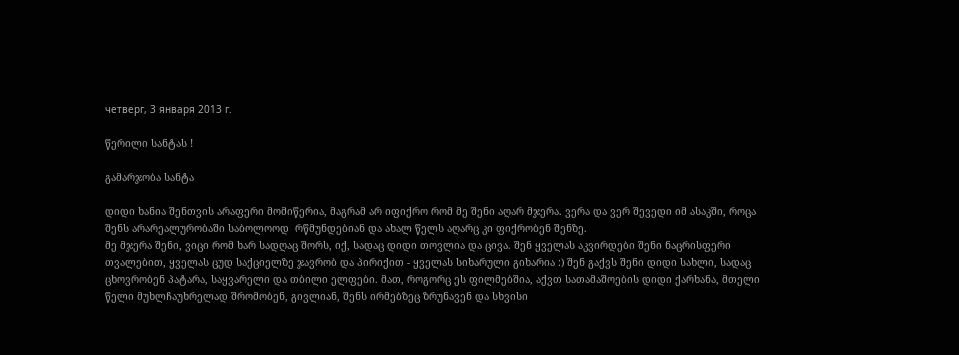четверг, 3 января 2013 г.

წერილი სანტას !

გამარჯობა სანტა

დიდი ხანია შენთვის არაფერი მომიწერია, მაგრამ არ იფიქრო რომ მე შენი აღარ მჯერა. ვერა და ვერ შევედი იმ ასაკში, როცა შენს არარეალურობაში საბოლოოდ  რწმუნდებიან და ახალ წელს აღარც კი ფიქრობენ შენზე.
მე მჯერა შენი, ვიცი რომ ხარ სადღაც შორს, იქ, სადაც დიდი თოვლია და ცივა. შენ ყველას აკვირდები შენი ნაცრისფერი თვალებით, ყველას ცუდ საქციელზე ჯავრობ და პირიქით - ყველას სიხარული გიხარია :) შენ გაქვს შენი დიდი სახლი, სადაც ცხოვრობენ პატარა, საყვარელი და თბილი ელფები. მათ, როგორც ეს ფილმებშია, აქვთ სათამაშოების დიდი ქარხანა, მთელი წელი მუხლჩაუხრელად შრომობენ, გივლიან, შენს ირმებზეც ზრუნავენ და სხვისი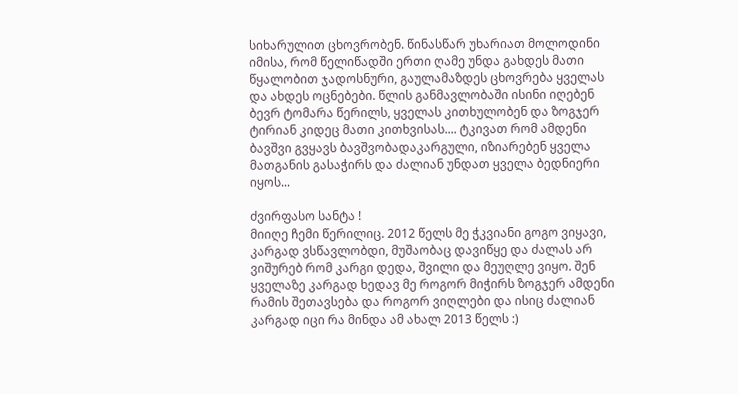სიხარულით ცხოვრობენ. წინასწარ უხარიათ მოლოდინი იმისა, რომ წელიწადში ერთი ღამე უნდა გახდეს მათი წყალობით ჯადოსნური, გაულამაზდეს ცხოვრება ყველას და ახდეს ოცნებები. წლის განმავლობაში ისინი იღებენ ბევრ ტომარა წერილს, ყველას კითხულობენ და ზოგჯერ ტირიან კიდეც მათი კითხვისას.... ტკივათ რომ ამდენი ბავშვი გვყავს ბავშვობადაკარგული, იზიარებენ ყველა მათგანის გასაჭირს და ძალიან უნდათ ყველა ბედნიერი იყოს...

ძვირფასო სანტა !
მიიღე ჩემი წერილიც. 2012 წელს მე ჭკვიანი გოგო ვიყავი, კარგად ვსწავლობდი, მუშაობაც დავიწყე და ძალას არ ვიშურებ რომ კარგი დედა, შვილი და მეუღლე ვიყო. შენ ყველაზე კარგად ხედავ მე როგორ მიჭირს ზოგჯერ ამდენი რამის შეთავსება და როგორ ვიღლები და ისიც ძალიან კარგად იცი რა მინდა ამ ახალ 2013 წელს :)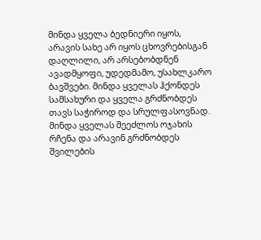მინდა ყველა ბედნიერი იყოს, არავის სახე არ იყოს ცხოვრებისგან დაღლილი, არ არსებობდნენ ავადმყოფი, უდედმამო, უსახლკარო ბავშვები. მინდა ყველას ჰქონდეს სამსახური და ყველა გრძნობდეს თავს საჭიროდ და სრულფასოვნად. მინდა ყველას შეეძლოს ოჯახის რჩენა და არავინ გრძნობდეს შვილების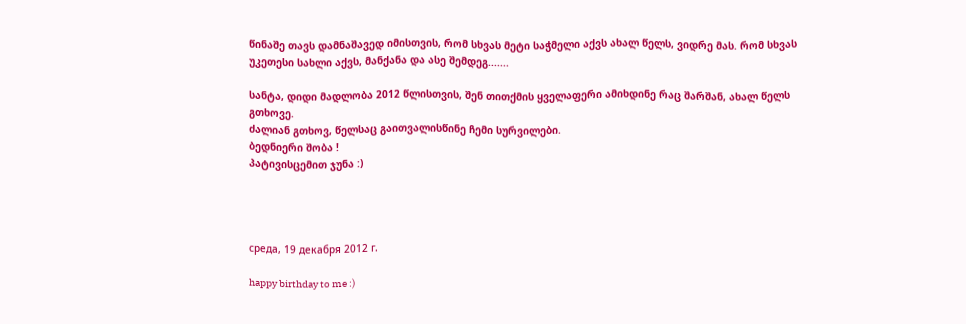წინაშე თავს დამნაშავედ იმისთვის, რომ სხვას მეტი საჭმელი აქვს ახალ წელს, ვიდრე მას. რომ სხვას უკეთესი სახლი აქვს, მანქანა და ასე შემდეგ.......

სანტა, დიდი მადლობა 2012 წლისთვის, შენ თითქმის ყველაფერი ამიხდინე რაც შარშან, ახალ წელს გთხოვე.
ძალიან გთხოვ, წელსაც გაითვალისწინე ჩემი სურვილები.
ბედნიერი შობა !
პატივისცემით ჯუნა :)




среда, 19 декабря 2012 г.

happy birthday to me :)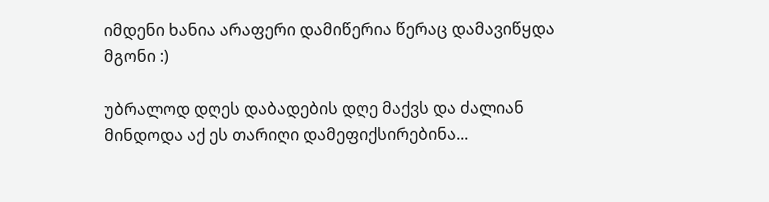იმდენი ხანია არაფერი დამიწერია წერაც დამავიწყდა მგონი :)

უბრალოდ დღეს დაბადების დღე მაქვს და ძალიან მინდოდა აქ ეს თარიღი დამეფიქსირებინა...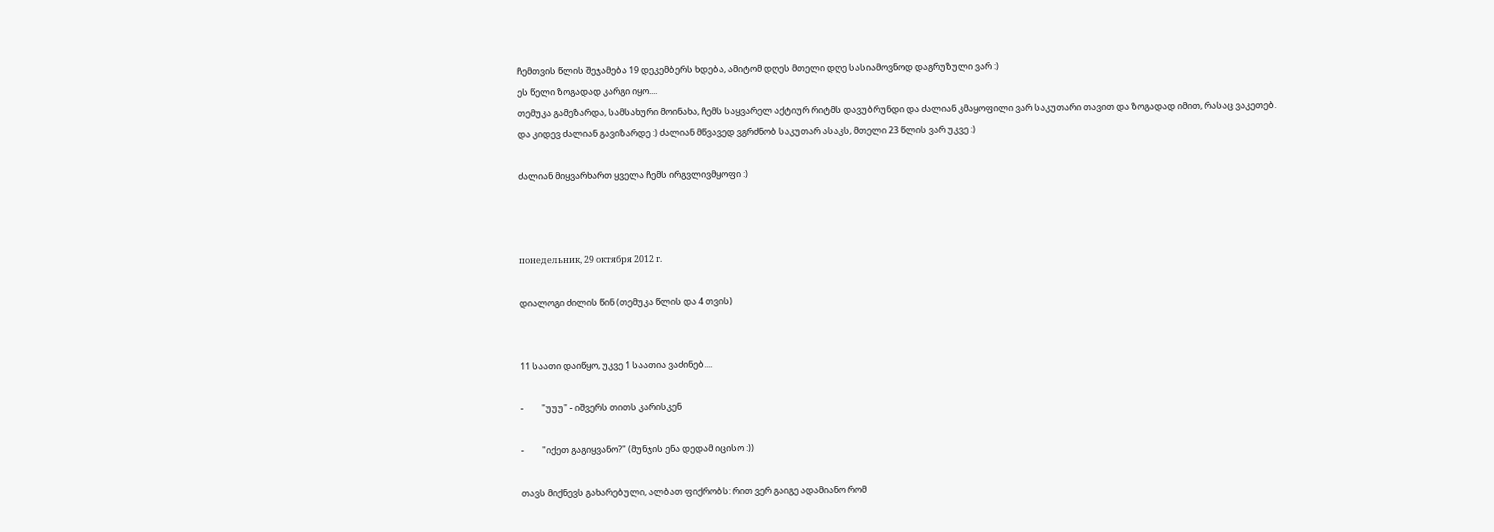ჩემთვის წლის შეჯამება 19 დეკემბერს ხდება, ამიტომ დღეს მთელი დღე სასიამოვნოდ დაგრუზული ვარ :)
ეს წელი ზოგადად კარგი იყო....
თემუკა გამეზარდა, სამსახური მოინახა, ჩემს საყვარელ აქტიურ რიტმს დავუბრუნდი და ძალიან კმაყოფილი ვარ საკუთარი თავით და ზოგადად იმით, რასაც ვაკეთებ.
და კიდევ ძალიან გავიზარდე :) ძალიან მწვავედ ვგრძნობ საკუთარ ასაკს, მთელი 23 წლის ვარ უკვე :)

ძალიან მიყვარხართ ყველა ჩემს ირგვლივმყოფი :)



понедельник, 29 октября 2012 г.

დიალოგი ძილის წინ (თემუკა წლის და 4 თვის)


11 საათი დაიწყო, უკვე 1 საათია ვაძინებ....

-         "უუუ" - იშვერს თითს კარისკენ

-         "იქეთ გაგიყვანო?" (მუნჯის ენა დედამ იცისო :))

თავს მიქნევს გახარებული, ალბათ ფიქრობს: რით ვერ გაიგე ადამიანო რომ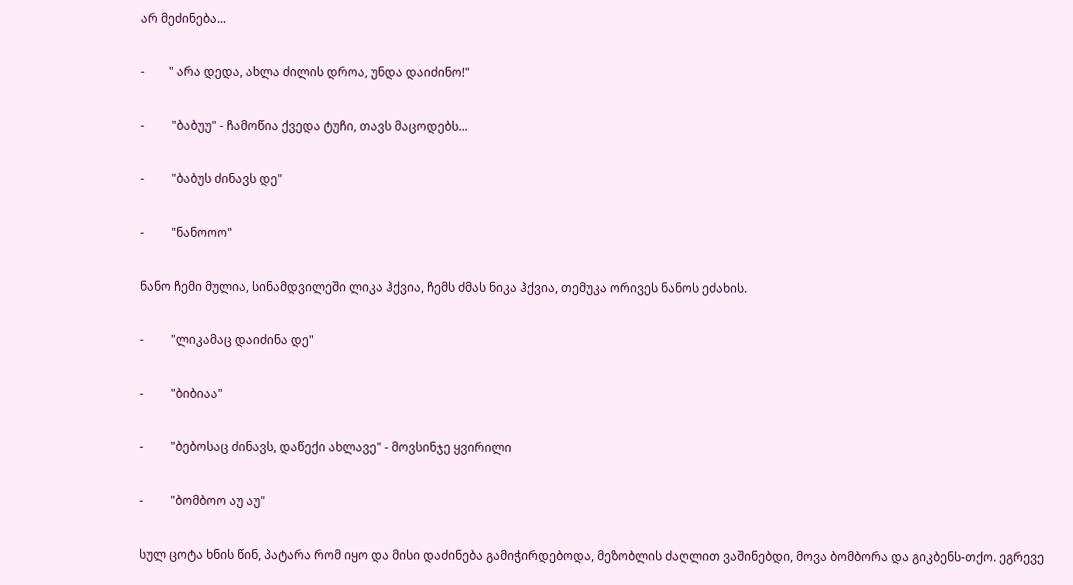არ მეძინება...

-        " არა დედა, ახლა ძილის დროა, უნდა დაიძინო!"

-         "ბაბუუ" - ჩამოწია ქვედა ტუჩი, თავს მაცოდებს...

-         "ბაბუს ძინავს დე"

-         "ნანოოო"

ნანო ჩემი მულია, სინამდვილეში ლიკა ჰქვია, ჩემს ძმას ნიკა ჰქვია, თემუკა ორივეს ნანოს ეძახის.

-         "ლიკამაც დაიძინა დე"

-         "ბიბიაა"

-         "ბებოსაც ძინავს, დაწექი ახლავე" - მოვსინჯე ყვირილი

-         "ბომბოო აუ აუ"

სულ ცოტა ხნის წინ, პატარა რომ იყო და მისი დაძინება გამიჭირდებოდა, მეზობლის ძაღლით ვაშინებდი, მოვა ბომბორა და გიკბენს-თქო. ეგრევე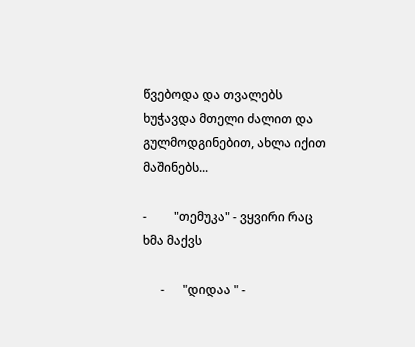წვებოდა და თვალებს ხუჭავდა მთელი ძალით და გულმოდგინებით, ახლა იქით მაშინებს...

-         "თემუკა" - ვყვირი რაც ხმა მაქვს

      -      "დიდაა " -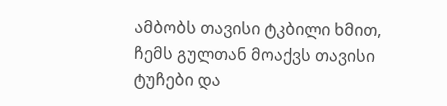ამბობს თავისი ტკბილი ხმით, ჩემს გულთან მოაქვს თავისი ტუჩები და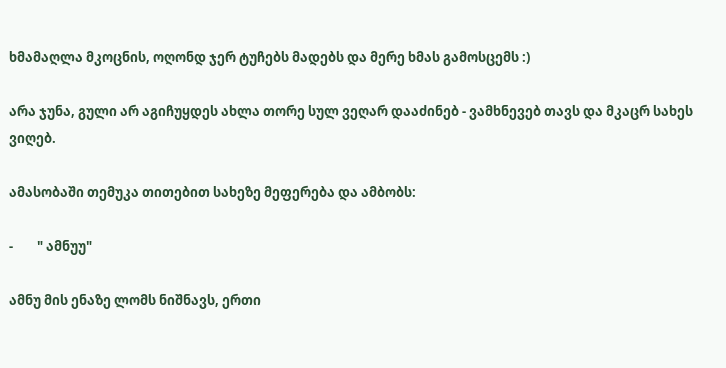ხმამაღლა მკოცნის, ოღონდ ჯერ ტუჩებს მადებს და მერე ხმას გამოსცემს :)

არა ჯუნა, გული არ აგიჩუყდეს ახლა თორე სულ ვეღარ დააძინებ - ვამხნევებ თავს და მკაცრ სახეს ვიღებ.

ამასობაში თემუკა თითებით სახეზე მეფერება და ამბობს:

-        " ამნუუ"

ამნუ მის ენაზე ლომს ნიშნავს, ერთი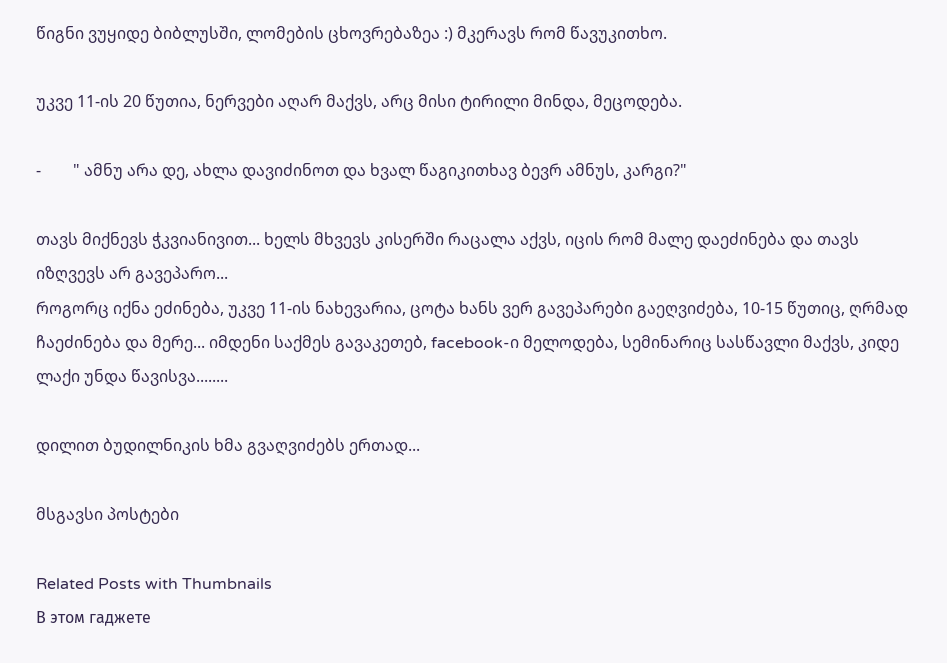წიგნი ვუყიდე ბიბლუსში, ლომების ცხოვრებაზეა :) მკერავს რომ წავუკითხო.

უკვე 11-ის 20 წუთია, ნერვები აღარ მაქვს, არც მისი ტირილი მინდა, მეცოდება.

-        " ამნუ არა დე, ახლა დავიძინოთ და ხვალ წაგიკითხავ ბევრ ამნუს, კარგი?"

თავს მიქნევს ჭკვიანივით... ხელს მხვევს კისერში რაცალა აქვს, იცის რომ მალე დაეძინება და თავს იზღვევს არ გავეპარო...
როგორც იქნა ეძინება, უკვე 11-ის ნახევარია, ცოტა ხანს ვერ გავეპარები გაეღვიძება, 10-15 წუთიც, ღრმად ჩაეძინება და მერე... იმდენი საქმეს გავაკეთებ, facebook-ი მელოდება, სემინარიც სასწავლი მაქვს, კიდე ლაქი უნდა წავისვა........

დილით ბუდილნიკის ხმა გვაღვიძებს ერთად...

მსგავსი პოსტები

Related Posts with Thumbnails
В этом гаджете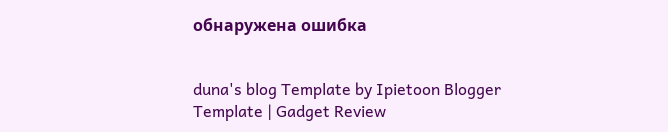обнаружена ошибка


duna's blog Template by Ipietoon Blogger Template | Gadget Review